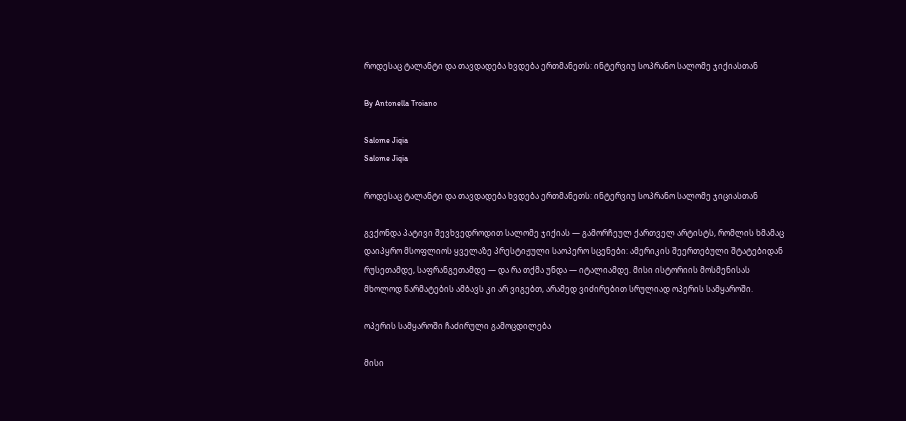როდესაც ტალანტი და თავდადება ხვდება ერთმანეთს: ინტერვიუ სოპრანო სალომე ჯიქიასთან

By Antonella Troiano

Salome Jiqia
Salome Jiqia

როდესაც ტალანტი და თავდადება ხვდება ერთმანეთს: ინტერვიუ სოპრანო სალომე ჯიციასთან

გვქონდა პატივი შევხვედროდით სალომე ჯიქიას — გამორჩეულ ქართველ არტისტს, რომლის ხმამაც დაიპყრო მსოფლიოს ყველაზე პრესტიჟული საოპერო სცენები: ამერიკის შეერთებული შტატებიდან რუსეთამდე, საფრანგეთამდე — და რა თქმა უნდა — იტალიამდე. მისი ისტორიის მოსმენისას მხოლოდ წარმატების ამბავს კი არ ვიგებთ, არამედ ვიძირებით სრულიად ოპერის სამყაროში.

ოპერის სამყაროში ჩაძირული გამოცდილება

მისი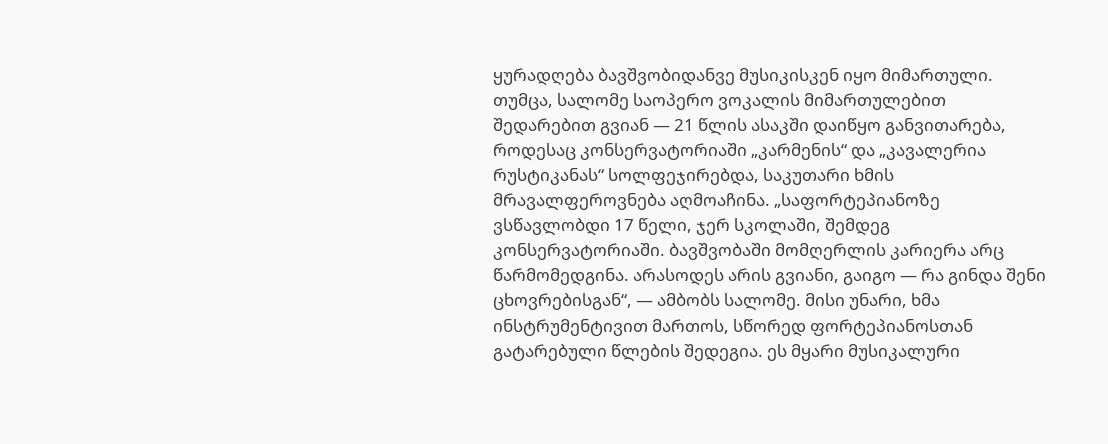ყურადღება ბავშვობიდანვე მუსიკისკენ იყო მიმართული. თუმცა, სალომე საოპერო ვოკალის მიმართულებით შედარებით გვიან — 21 წლის ასაკში დაიწყო განვითარება, როდესაც კონსერვატორიაში „კარმენის“ და „კავალერია რუსტიკანას“ სოლფეჯირებდა, საკუთარი ხმის მრავალფეროვნება აღმოაჩინა. „საფორტეპიანოზე ვსწავლობდი 17 წელი, ჯერ სკოლაში, შემდეგ კონსერვატორიაში. ბავშვობაში მომღერლის კარიერა არც წარმომედგინა. არასოდეს არის გვიანი, გაიგო — რა გინდა შენი ცხოვრებისგან“, — ამბობს სალომე. მისი უნარი, ხმა ინსტრუმენტივით მართოს, სწორედ ფორტეპიანოსთან გატარებული წლების შედეგია. ეს მყარი მუსიკალური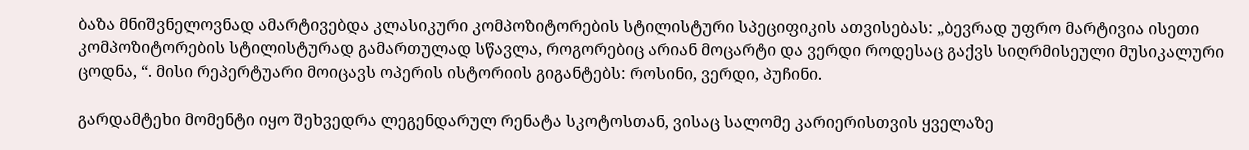ბაზა მნიშვნელოვნად ამარტივებდა კლასიკური კომპოზიტორების სტილისტური სპეციფიკის ათვისებას: „ბევრად უფრო მარტივია ისეთი კომპოზიტორების სტილისტურად გამართულად სწავლა, როგორებიც არიან მოცარტი და ვერდი როდესაც გაქვს სიღრმისეული მუსიკალური ცოდნა, “. მისი რეპერტუარი მოიცავს ოპერის ისტორიის გიგანტებს: როსინი, ვერდი, პუჩინი.

გარდამტეხი მომენტი იყო შეხვედრა ლეგენდარულ რენატა სკოტოსთან, ვისაც სალომე კარიერისთვის ყველაზე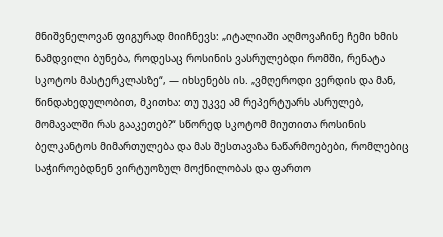მნიშვნელოვან ფიგურად მიიჩნევს: „იტალიაში აღმოვაჩინე ჩემი ხმის ნამდვილი ბუნება, როდესაც როსინის ვასრულებდი რომში, რენატა სკოტოს მასტერკლასზე“, — იხსენებს ის. „ვმღეროდი ვერდის და მან, წინდახედულობით, მკითხა: თუ უკვე ამ რეპერტუარს ასრულებ, მომავალში რას გააკეთებ?“ სწორედ სკოტომ მიუთითა როსინის ბელკანტოს მიმართულება და მას შესთავაზა ნაწარმოებები, რომლებიც საჭიროებდნენ ვირტუოზულ მოქნილობას და ფართო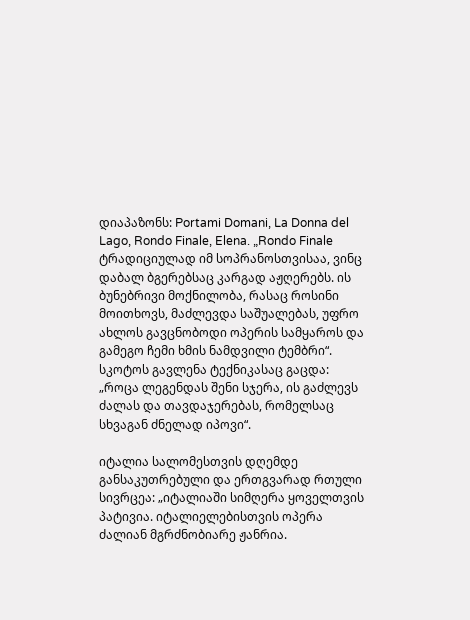დიაპაზონს: Portami Domani, La Donna del Lago, Rondo Finale, Elena. „Rondo Finale ტრადიციულად იმ სოპრანოსთვისაა, ვინც დაბალ ბგერებსაც კარგად აჟღერებს. ის ბუნებრივი მოქნილობა, რასაც როსინი მოითხოვს, მაძლევდა საშუალებას, უფრო ახლოს გავცნობოდი ოპერის სამყაროს და გამეგო ჩემი ხმის ნამდვილი ტემბრი“. სკოტოს გავლენა ტექნიკასაც გაცდა: „როცა ლეგენდას შენი სჯერა, ის გაძლევს ძალას და თავდაჯერებას, რომელსაც სხვაგან ძნელად იპოვი“.

იტალია სალომესთვის დღემდე განსაკუთრებული და ერთგვარად რთული სივრცეა: „იტალიაში სიმღერა ყოველთვის პატივია. იტალიელებისთვის ოპერა ძალიან მგრძნობიარე ჟანრია.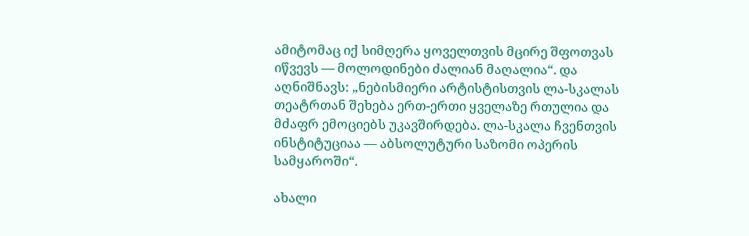ამიტომაც იქ სიმღერა ყოველთვის მცირე შფოთვას იწვევს — მოლოდინები ძალიან მაღალია“. და აღნიშნავს: „ნებისმიერი არტისტისთვის ლა-სკალას თეატრთან შეხება ერთ-ერთი ყველაზე რთულია და მძაფრ ემოციებს უკავშირდება. ლა-სკალა ჩვენთვის ინსტიტუციაა — აბსოლუტური საზომი ოპერის სამყაროში“.

ახალი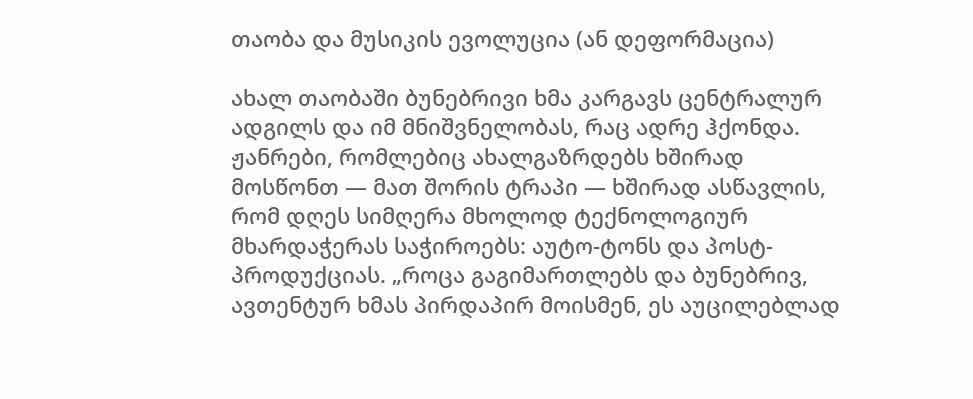თაობა და მუსიკის ევოლუცია (ან დეფორმაცია)

ახალ თაობაში ბუნებრივი ხმა კარგავს ცენტრალურ ადგილს და იმ მნიშვნელობას, რაც ადრე ჰქონდა. ჟანრები, რომლებიც ახალგაზრდებს ხშირად მოსწონთ — მათ შორის ტრაპი — ხშირად ასწავლის, რომ დღეს სიმღერა მხოლოდ ტექნოლოგიურ მხარდაჭერას საჭიროებს: აუტო-ტონს და პოსტ-პროდუქციას. „როცა გაგიმართლებს და ბუნებრივ, ავთენტურ ხმას პირდაპირ მოისმენ, ეს აუცილებლად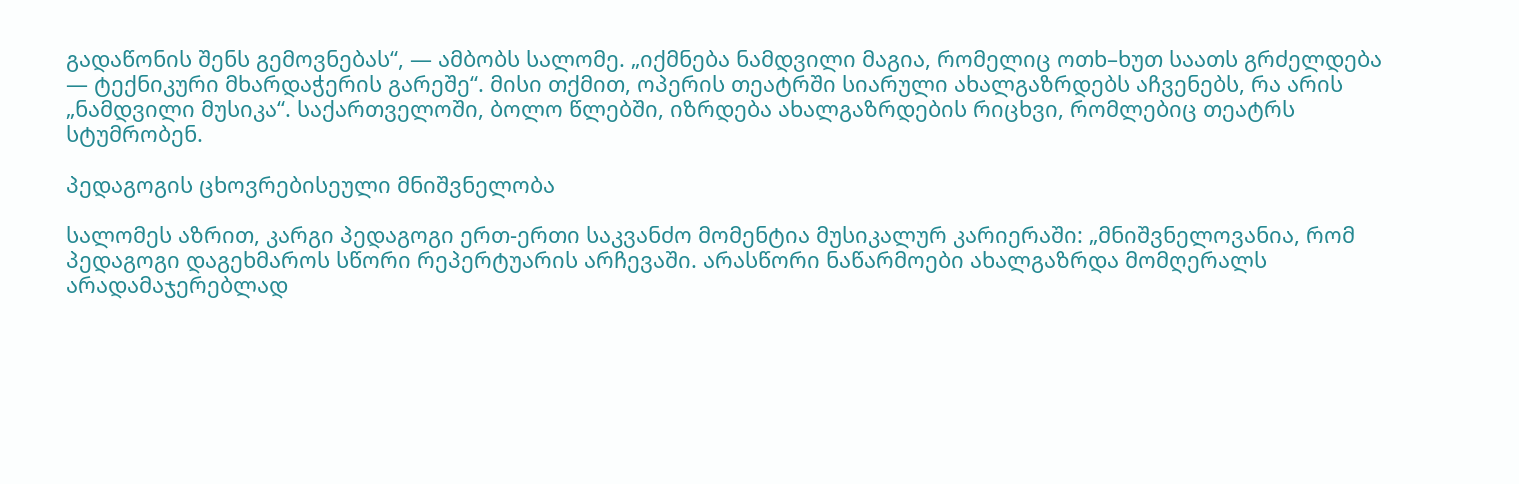გადაწონის შენს გემოვნებას“, — ამბობს სალომე. „იქმნება ნამდვილი მაგია, რომელიც ოთხ–ხუთ საათს გრძელდება — ტექნიკური მხარდაჭერის გარეშე“. მისი თქმით, ოპერის თეატრში სიარული ახალგაზრდებს აჩვენებს, რა არის „ნამდვილი მუსიკა“. საქართველოში, ბოლო წლებში, იზრდება ახალგაზრდების რიცხვი, რომლებიც თეატრს სტუმრობენ.

პედაგოგის ცხოვრებისეული მნიშვნელობა

სალომეს აზრით, კარგი პედაგოგი ერთ-ერთი საკვანძო მომენტია მუსიკალურ კარიერაში: „მნიშვნელოვანია, რომ პედაგოგი დაგეხმაროს სწორი რეპერტუარის არჩევაში. არასწორი ნაწარმოები ახალგაზრდა მომღერალს არადამაჯერებლად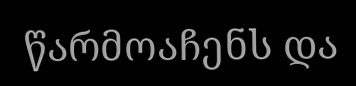წარმოაჩენს და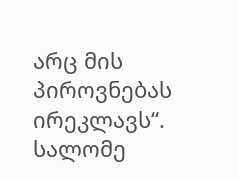არც მის პიროვნებას ირეკლავს“. სალომე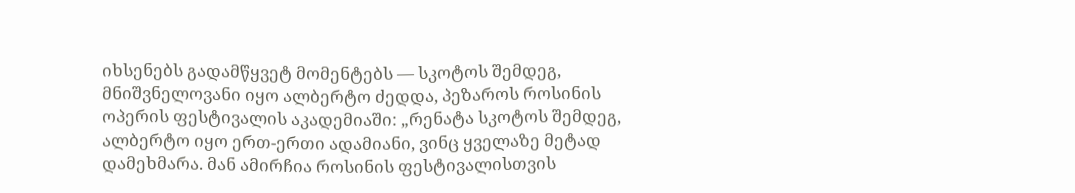იხსენებს გადამწყვეტ მომენტებს — სკოტოს შემდეგ, მნიშვნელოვანი იყო ალბერტო ძედდა, პეზაროს როსინის ოპერის ფესტივალის აკადემიაში: „რენატა სკოტოს შემდეგ, ალბერტო იყო ერთ-ერთი ადამიანი, ვინც ყველაზე მეტად დამეხმარა. მან ამირჩია როსინის ფესტივალისთვის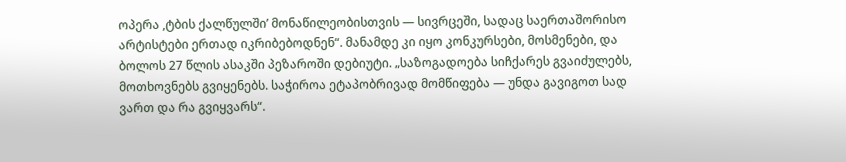ოპერა ,ტბის ქალწულში’ მონაწილეობისთვის — სივრცეში, სადაც საერთაშორისო არტისტები ერთად იკრიბებოდნენ“. მანამდე კი იყო კონკურსები, მოსმენები, და ბოლოს 27 წლის ასაკში პეზაროში დებიუტი. „საზოგადოება სიჩქარეს გვაიძულებს, მოთხოვნებს გვიყენებს. საჭიროა ეტაპობრივად მომწიფება — უნდა გავიგოთ სად ვართ და რა გვიყვარს“.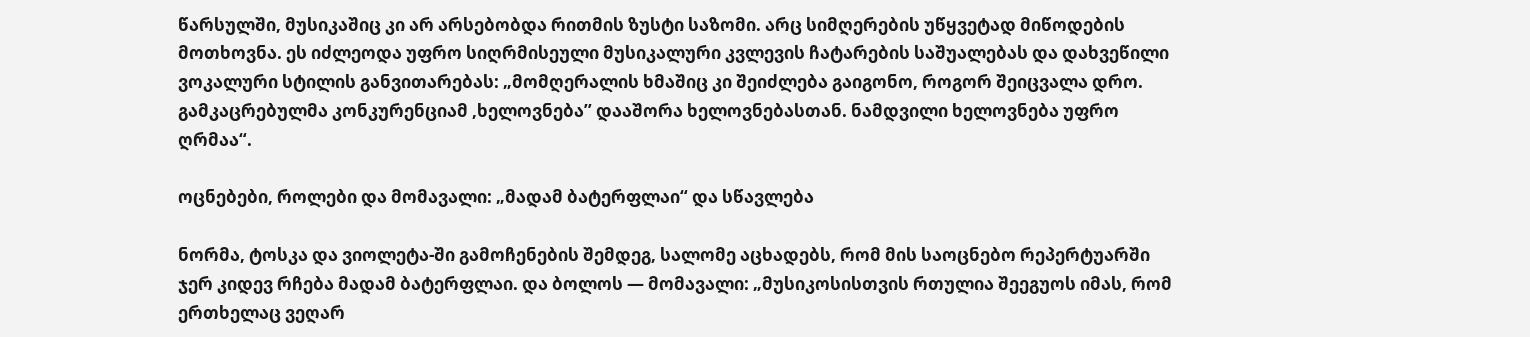წარსულში, მუსიკაშიც კი არ არსებობდა რითმის ზუსტი საზომი. არც სიმღერების უწყვეტად მიწოდების მოთხოვნა. ეს იძლეოდა უფრო სიღრმისეული მუსიკალური კვლევის ჩატარების საშუალებას და დახვეწილი ვოკალური სტილის განვითარებას: „მომღერალის ხმაშიც კი შეიძლება გაიგონო, როგორ შეიცვალა დრო. გამკაცრებულმა კონკურენციამ ,ხელოვნება’’ დააშორა ხელოვნებასთან. ნამდვილი ხელოვნება უფრო ღრმაა“.

ოცნებები, როლები და მომავალი: „მადამ ბატერფლაი“ და სწავლება

ნორმა, ტოსკა და ვიოლეტა-ში გამოჩენების შემდეგ, სალომე აცხადებს, რომ მის საოცნებო რეპერტუარში ჯერ კიდევ რჩება მადამ ბატერფლაი. და ბოლოს — მომავალი: „მუსიკოსისთვის რთულია შეეგუოს იმას, რომ ერთხელაც ვეღარ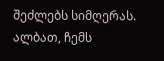შეძლებს სიმღერას. ალბათ, ჩემს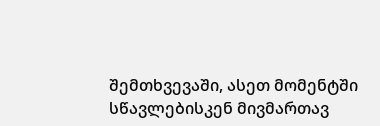შემთხვევაში, ასეთ მომენტში სწავლებისკენ მივმართავ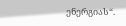ენერგიას“.